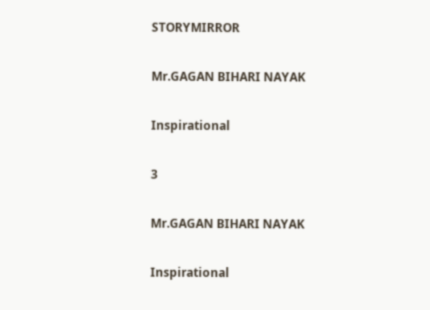STORYMIRROR

Mr.GAGAN BIHARI NAYAK

Inspirational

3

Mr.GAGAN BIHARI NAYAK

Inspirational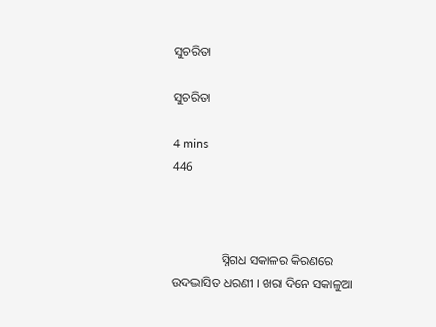ସୁଚରିତା

ସୁଚରିତା

4 mins
446



                ସ୍ନିଗଧ ସକାଳର କିରଣରେ ଉଦଦ୍ଭାସିତ ଧରଣୀ । ଖରା ଦିନେ ସକାଳୁଆ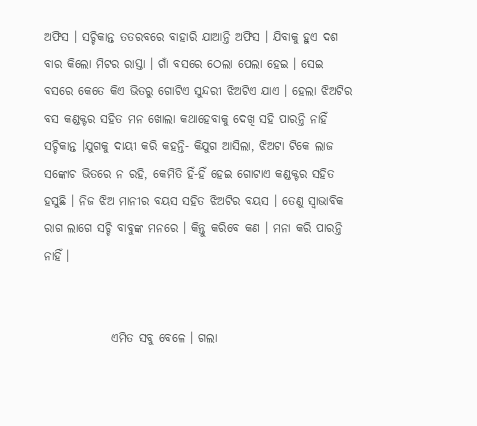ଅଫିସ । ସଚ୍ଚିକାନ୍ତ ତତରବରେ ବାହାରି ଯାଆନ୍ତି ଅଫିସ । ଯିବାକୁ ହୁଏ ଦଶ ବାର କିଲୋ ମିଟର ରାସ୍ତା । ଗାଁ ବସରେ ଠେଲା ପେଲା ହେଇ । ସେଇ ବସରେ କେତେ କିଏ ଭିତରୁ ଗୋଟିଏ ସୁନ୍ଦରୀ ଝିଅଟିଏ ଯାଏ । ହେଲା ଝିଅଟିର ବସ କଣ୍ଡକ୍ଟର ସହିତ ମନ ଖୋଲା କଥାହେବାକୁ ଦେଖି ସହି ପାରନ୍ତି ନାହିଁ ସଚ୍ଚିକାନ୍ତ ।ଯୁଗକୁ ଦାୟୀ କରି କହନ୍ତି- କିଯୁଗ ଆସିଲା, ଝିଅଟା ଟିକେ ଲାଜ ସଙ୍କୋଚ ଭିତରେ ନ ରହି, କେମିତି ହିଁ-ହିଁ ହେଇ ଗୋଟାଏ କଣ୍ଡକ୍ଟର ସହିତ ହସୁଛି । ନିଜ ଝିଅ ମାନୀର ବୟସ ସହିତ ଝିଅଟିର ବୟସ । ତେଣୁ ସ୍ଵାଭାବିକ ରାଗ ଲାଗେ ସଚ୍ଚି ବାବୁଙ୍କ ମନରେ । କିନ୍ତୁ କରିବେ କଣ । ମନା କରି ପାରନ୍ତି ନାହିଁ ।


              ଏମିତ ସବୁ ବେଳେ । ଗଲା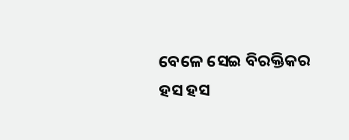ବେଳେ ସେଇ ବିରକ୍ତିକର ହସ ହସ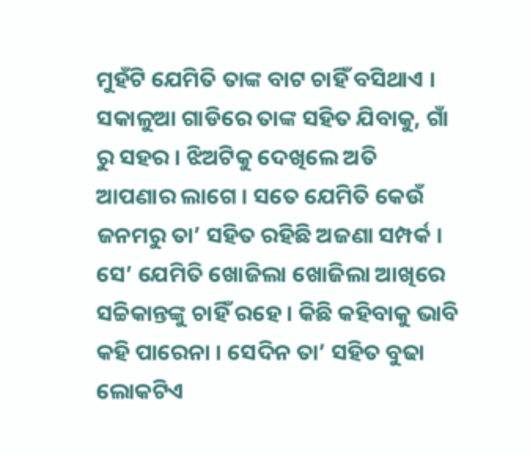ମୁହଁଟି ଯେମିତି ତାଙ୍କ ବାଟ ଚାହିଁ ବସିଥାଏ । ସକାଳୁଆ ଗାଡିରେ ତାଙ୍କ ସହିତ ଯିବାକୁ, ଗାଁ ରୁ ସହର । ଝିଅଟିକୁ ଦେଖିଲେ ଅତି ଆପଣାର ଲାଗେ । ସତେ ଯେମିତି କେଉଁ ଜନମରୁ ତା’ ସହିତ ରହିଛି ଅଜଣା ସମ୍ପର୍କ । ସେ’ ଯେମିତି ଖୋଜିଲା ଖୋଜିଲା ଆଖିରେ ସଚ୍ଚିକାନ୍ତଙ୍କୁ ଚାହିଁ ରହେ । କିଛି କହିବାକୁ ଭାବି କହି ପାରେନା । ସେଦିନ ତା’ ସହିତ ବୁଢା ଲୋକଟିଏ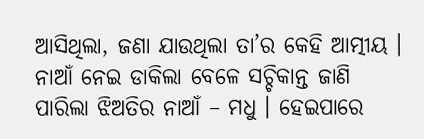ଆସିଥିଲା, ଜଣା ଯାଉଥିଲା ତା’ର କେହି ଆତ୍ମୀୟ । ନାଆଁ ନେଇ ଡାକିଲା ବେଳେ ସଚ୍ଚିକାନ୍ତ ଜାଣି ପାରିଲା ଝିଅତିର ନାଆଁ – ମଧୁ । ହେଇପାରେ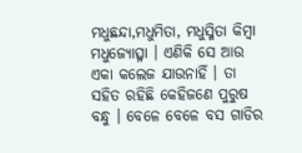ମଧୁଛନ୍ଦା,ମଧୁମିତା, ମଧୁସ୍ମିତା କିମ୍ବା ମଧୁଜ୍ୟୋତ୍ସ୍ନା । ଏଣିକି ସେ ଆଉ ଏକା କଲେଜ ଯାଉନାହିଁ । ତା ସହିତ ରହିଛି କେହିଜଣେ ପୁରୁଷ ବନ୍ଧୁ । ବେଳେ ବେଳେ ବସ ଗାଡିର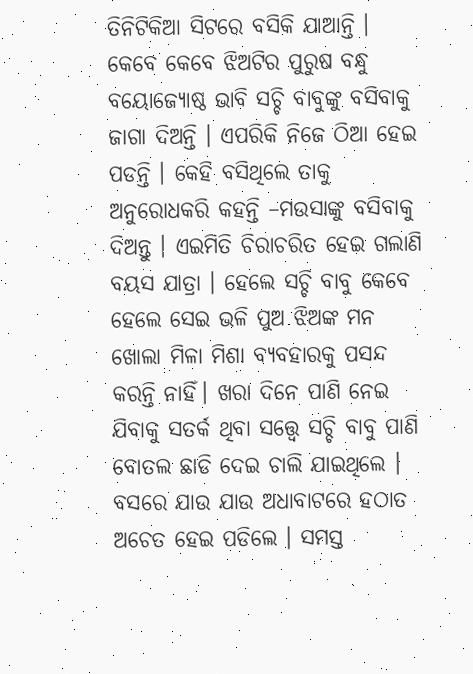ତିନିଟିକିଆ ସିଟରେ ବସିକି ଯାଆନ୍ତି । କେବେ କେବେ ଝିଅଟିର ପୁରୁଷ ବନ୍ଧୁ ବୟୋଜ୍ୟୋଷ୍ଠ ଭାବି ସଚ୍ଚି ବାବୁଙ୍କୁ ବସିବାକୁ ଜାଗା ଦିଅନ୍ତି । ଏପରିକି ନିଜେ ଠିଆ ହେଇ ପଡନ୍ତି । କେହି ବସିଥିଲେ ତାକୁ ଅନୁରୋଧକରି କହନ୍ତି –ମଉସାଙ୍କୁ ବସିବାକୁ ଦିଅନ୍ତୁ । ଏଇମିତି ଚିରାଚରିତ ହେଇ ଗଲାଣି ବୟସ ଯାତ୍ରା । ହେଲେ ସଚ୍ଚି ବାବୁ କେବେ ହେଲେ ସେଇ ଭଳି ପୁଅ ଝିଅଙ୍କ ମନ ଖୋଲା ମିଳା ମିଶା ବ୍ୟବହାରକୁ ପସନ୍ଦ କରନ୍ତି ନାହିଁ। ଖରା ଦିନେ ପାଣି ନେଇ ଯିବାକୁ ସତର୍କ ଥିବା ସତ୍ତ୍ୱେ ସଚ୍ଚି ବାବୁ ପାଣି ବୋତଲ ଛାଡି ଦେଇ ଚାଲି ଯାଇଥିଲେ । ବସରେ ଯାଉ ଯାଉ ଅଧାବାଟରେ ହଠାତ ଅଚେତ ହେଇ ପଡିଲେ । ସମସ୍ତ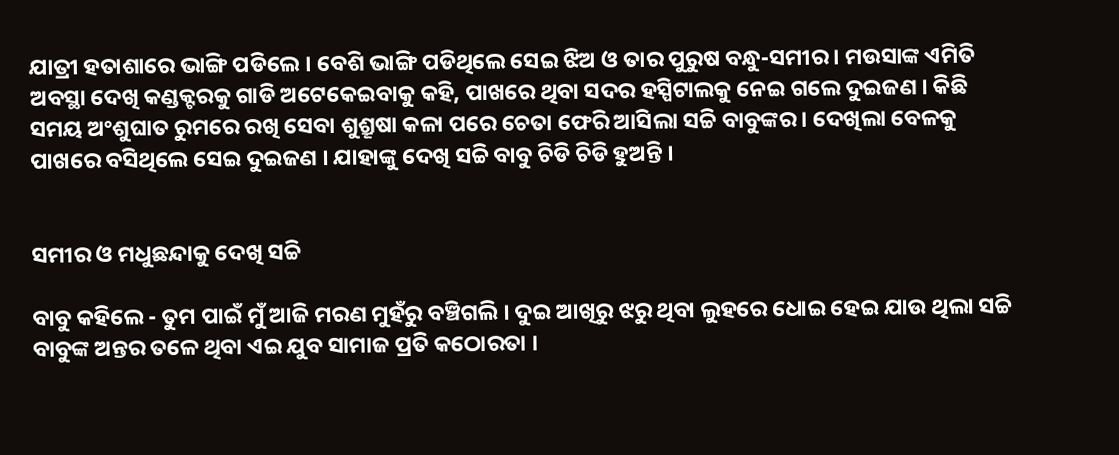ଯାତ୍ରୀ ହତାଶାରେ ଭାଙ୍ଗି ପଡିଲେ । ବେଶି ଭାଙ୍ଗି ପଡିଥିଲେ ସେଇ ଝିଅ ଓ ତାର ପୁରୁଷ ବନ୍ଧୁ-ସମୀର । ମଉସାଙ୍କ ଏମିତି ଅବସ୍ଥା ଦେଖି କଣ୍ଡକ୍ଟରକୁ ଗାଡି ଅଟେକେଇବାକୁ କହି, ପାଖରେ ଥିବା ସଦର ହସ୍ପିଟାଲକୁ ନେଇ ଗଲେ ଦୁଇଜଣ । କିଛି ସମୟ ଅଂଶୁଘାତ ରୁମରେ ରଖି ସେବା ଶୁଶ୍ରୂଷା କଳା ପରେ ଚେତା ଫେରି ଆସିଲା ସଚ୍ଚି ବାବୁଙ୍କର । ଦେଖିଲା ବେଳକୁ ପାଖରେ ବସିଥିଲେ ସେଇ ଦୁଇଜଣ । ଯାହାଙ୍କୁ ଦେଖି ସଚ୍ଚି ବାବୁ ଚିଡି ଚିଡି ହୁଅନ୍ତି ।


ସମୀର ଓ ମଧୁଛନ୍ଦାକୁ ଦେଖି ସଚ୍ଚି

ବାବୁ କହିଲେ - ତୁମ ପାଇଁ ମୁଁ ଆଜି ମରଣ ମୁହଁରୁ ବଞ୍ଚିଗଲି । ଦୁଇ ଆଖିରୁ ଝରୁ ଥିବା ଲୁହରେ ଧୋଇ ହେଇ ଯାଉ ଥିଲା ସଚ୍ଚି ବାବୁଙ୍କ ଅନ୍ତର ତଳେ ଥିବା ଏଇ ଯୁବ ସାମାଜ ପ୍ରତି କଠୋରତା ।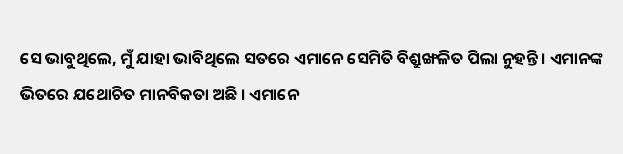ସେ ଭାବୁଥିଲେ, ମୁଁ ଯାହା ଭାବିଥିଲେ ସତରେ ଏମାନେ ସେମିତି ବିଶ୍ରୁଙ୍ଖଳିତ ପିଲା ନୁହନ୍ତି । ଏମାନଙ୍କ ଭିତରେ ଯଥୋଚିତ ମାନବିକତା ଅଛି । ଏମାନେ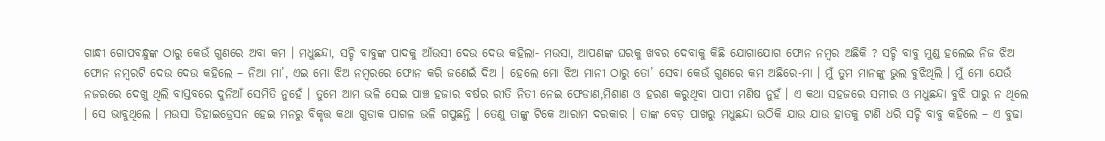ଗାନ୍ଧୀ ଗୋପବନ୍ଧୁଙ୍କ ଠାରୁ କେଉଁ ଗୁଣରେ ଅବା କମ । ମଧୁଛନ୍ଦା, ସଚ୍ଚି ବାବୁଙ୍କ ପାଦକୁ ଆଁଉସୀ ଦେଉ ଦେଉ କହିଲା- ମଉସା, ଆପଣଙ୍କ ଘରକୁ ଖବର ଦେବାକୁ କିଛି ଯୋଗାଯୋଗ ଫୋନ ନମ୍ବର ଅଛିକି ? ସଚ୍ଚି ବାବୁ ମୁଣ୍ଡ ହଲେଇ ନିଜ ଝିଅ ଫୋନ ନମ୍ବରଟି ଦେଉ ଦେଉ କହିଲେ – ନିଆ ମା’, ଏଇ ମୋ ଝିଅ ନମ୍ବରରେ ଫୋନ କରି ଜଣେଇଁ ଦିଅ । ହେଲେ ମୋ ଝିଅ ମାନୀ ଠାରୁ ତୋ’ ସେବା କେଉଁ ଗୁଣରେ କମ ଅଛିରେ-ମା । ମୁଁ ତୁମ ମାନଙ୍କୁ ଭୁଲ ବୁଝିଥିଲି । ମୁଁ ମୋ ଯେଉଁ ନଜରରେ ଦେଖୁ ଥିଲି ବାସ୍ତବରେ ଦୁନିଆଁ ସେମିତି ନୁହେଁ । ତୁମେ ଆମ ଭଳି ସେଇ ପାଞ୍ଚ ହଜାର ବର୍ଷର ରୀତି ନିତୀ ନେଇ ଫେଡାଣ,ମିଶାଣ ଓ ହରଣ କରୁଥିବା ପାପୀ ମଣିଷ ନୁହଁ । ଏ କଥା ସହଜରେ ସମୀର ଓ ମଧୁଛନ୍ଦା ବୁଝି ପାରୁ ନ ଥିଲେ । ସେ ଭାବୁଥିଲେ । ମଉସା ଡିହାଇଡ୍ରେସନ ହେଇ ମନରୁ ବିକୃତ୍ତ କଥା ଗୁଡାକ ପାଗଳ ଭଳି ଗପୁଛନ୍ତି । ତେଣୁ ତାଙ୍କୁ ଟିକେ ଆରାମ ଦରକାର । ତାଙ୍କ ବେଡ଼ ପାଖରୁ ମଧୁଛନ୍ଦା ଉଠିକି ଯାଉ ଯାଉ ହାତକୁ ଟାଣି ଧରି ସଚ୍ଚି ବାବୁ କହିଲେ – ଏ ବୁଢା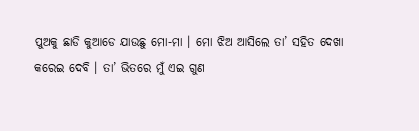ପୁଅକୁ ଛାଡି କୁଆଡେ ଯାଉଛୁ ମୋ-ମା । ମୋ ଝିଅ ଆସିଲେ ତା’ ସହିତ ଦେଖା କରେଇ ଦେବି । ତା’ ଭିତରେ ମୁଁ ଏଇ ଗୁଣ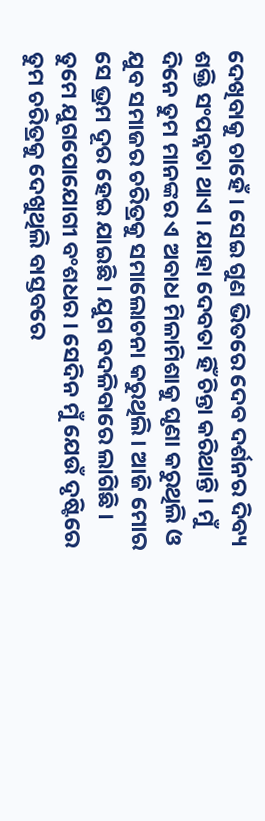ଦେଖିବାକୁ ଚାହେଁ । ସେଇ ଗୁଣ ଭିତରେ ଦେବ ଦର୍ଶନର ଦିବ୍ୟ ଶକ୍ତି ସଂପନ୍ନତା ଥାଏ । ଯାହା ଦେବତା ହିଁ ଚିନ୍ତା କରିଥାନ୍ତି । ମୁଁ ଦିନେ ତୁମ ମାନଙ୍କର ଏ ଅବାଧ ମିଳାମିଶାକୁ ଘୃଣା କରୁଥିଲି ଓ ଯୁବ ସମାଜର ଚରିତ୍ରକୁ ସମାଲୋଚନା କରୁଥିଲି । ଆଜି ମୋର ସେ ଭ୍ରମ ଦୂର ହେଇ ଯାଇଛି । ଯୁଗ ବଦଳିବାରେ ଲାଗିଛି । ତୁମେ ଯୁଗପୋଯୋଗୀ ବଂଶଧର । ସେଦିନ ମୁଁ ଯେଉଁ ଦୃଷ୍ଟିରେ ତୁମ ଚରିତ୍ରକୁ ଦେଖୁଥିଲି ବାସ୍ତବରେ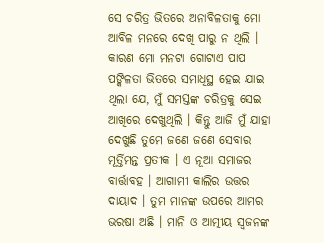ସେ ଚରିତ୍ର ଭିତରେ ଅନାବିଳତାକୁ ମୋ ଆବିଳ ମନରେ ଦେଖି ପାରୁ ନ ଥିଲି । କାରଣ ମୋ ମନଟା ଗୋଟାଏ ପାପ ପଙ୍କିଳତା ଭିତରେ ସମାଧିସ୍ଥ ହେଇ ଯାଇ ଥିଲା ଯେ, ମୁଁ ସମସ୍ତଙ୍କ ଚରିତ୍ରକୁ ସେଇ ଆଖିରେ ଦେଖୁଥିଲି । କିନ୍ତୁ ଆଜି ମୁଁ ଯାହା ଦେଖୁଛି ତୁମେ ଜଣେ ଜଣେ ସେବାର ମୂର୍ତ୍ତିମନ୍ତ ପ୍ରତୀକ । ଏ ନୂଆ ସମାଜର ବାର୍ତ୍ତାବହ । ଆଗାମୀ କାଲିର ଉତ୍ତର ଦାୟାଦ । ତୁମ ମାନଙ୍କ ଉପରେ ଆମର ଭରଷା ଅଛି । ମାନି ଓ ଆତ୍ମୀୟ ସ୍ଵଜନଙ୍କ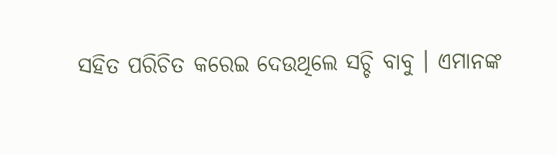ସହିତ ପରିଚିତ କରେଇ ଦେଉଥିଲେ ସଚ୍ଚି ବାବୁ । ଏମାନଙ୍କ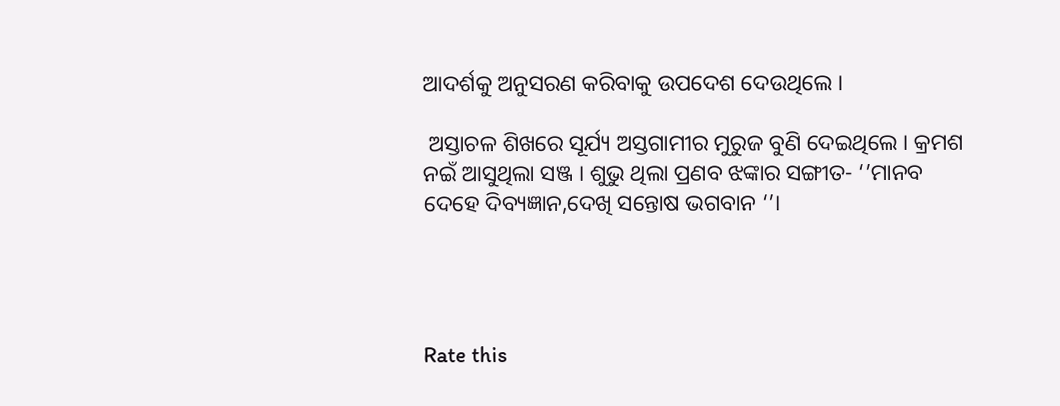ଆଦର୍ଶକୁ ଅନୁସରଣ କରିବାକୁ ଉପଦେଶ ଦେଉଥିଲେ ।

 ଅସ୍ତାଚଳ ଶିଖରେ ସୂର୍ଯ୍ୟ ଅସ୍ତଗାମୀର ମୁରୁଜ ବୁଣି ଦେଇଥିଲେ । କ୍ରମଶ ନଇଁ ଆସୁଥିଲା ସଞ୍ଜ । ଶୁଭୁ ଥିଲା ପ୍ରଣବ ଝଙ୍କାର ସଙ୍ଗୀତ- ‘’ମାନବ ଦେହେ ଦିବ୍ୟଜ୍ଞାନ,ଦେଖି ସନ୍ତୋଷ ଭଗବାନ ‘’।




Rate this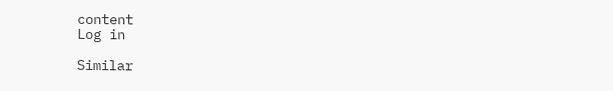content
Log in

Similar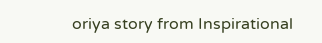oriya story from Inspirational